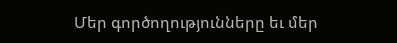Մեր գործողությունները եւ մեր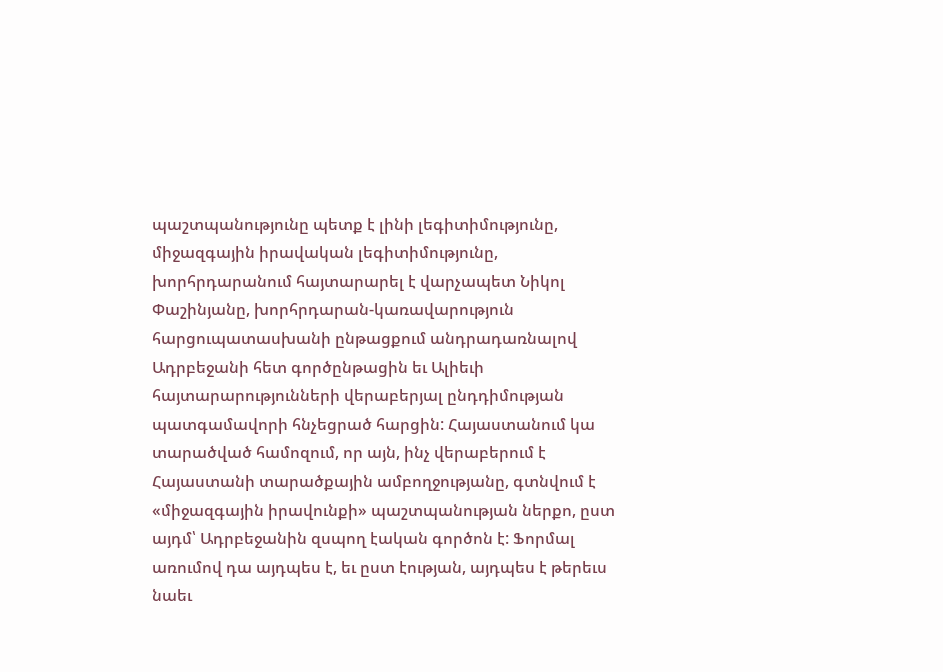պաշտպանությունը պետք է լինի լեգիտիմությունը, միջազգային իրավական լեգիտիմությունը, խորհրդարանում հայտարարել է վարչապետ Նիկոլ Փաշինյանը, խորհրդարան-կառավարություն հարցուպատասխանի ընթացքում անդրադառնալով Ադրբեջանի հետ գործընթացին եւ Ալիեւի հայտարարությունների վերաբերյալ ընդդիմության պատգամավորի հնչեցրած հարցին: Հայաստանում կա տարածված համոզում, որ այն, ինչ վերաբերում է Հայաստանի տարածքային ամբողջությանը, գտնվում է «միջազգային իրավունքի» պաշտպանության ներքո, ըստ այդմ՝ Ադրբեջանին զսպող էական գործոն է: Ֆորմալ առումով դա այդպես է, եւ ըստ էության, այդպես է թերեւս նաեւ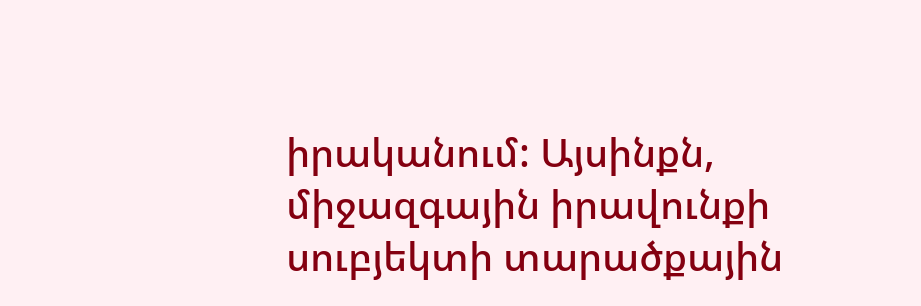իրականում: Այսինքն, միջազգային իրավունքի սուբյեկտի տարածքային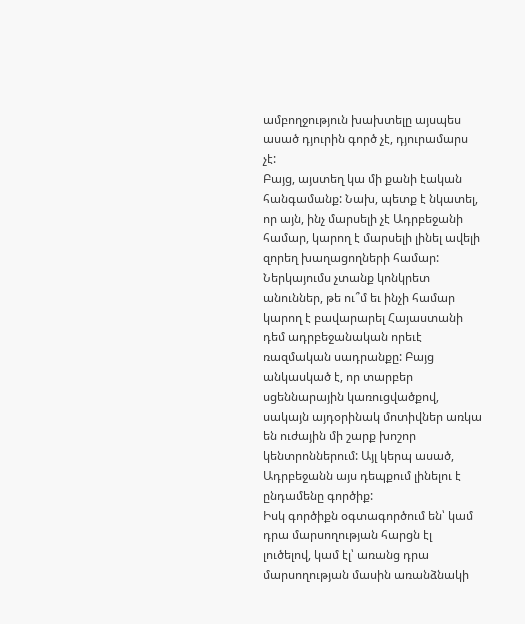ամբողջություն խախտելը այսպես ասած դյուրին գործ չէ, դյուրամարս չէ:
Բայց, այստեղ կա մի քանի էական հանգամանք: Նախ, պետք է նկատել, որ այն, ինչ մարսելի չէ Ադրբեջանի համար, կարող է մարսելի լինել ավելի զորեղ խաղացողների համար: Ներկայումս չտանք կոնկրետ անուններ, թե ու՞մ եւ ինչի համար կարող է բավարարել Հայաստանի դեմ ադրբեջանական որեւէ ռազմական սադրանքը: Բայց անկասկած է, որ տարբեր սցեննարային կառուցվածքով, սակայն այդօրինակ մոտիվներ առկա են ուժային մի շարք խոշոր կենտրոններում: Այլ կերպ ասած, Ադրբեջանն այս դեպքում լինելու է ընդամենը գործիք:
Իսկ գործիքն օգտագործում են՝ կամ դրա մարսողության հարցն էլ լուծելով, կամ էլ՝ առանց դրա մարսողության մասին առանձնակի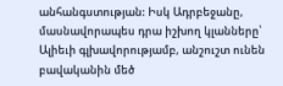անհանգստության: Իսկ Ադրբեջանը, մասնավորապես դրա իշխող կլանները՝ Ալիեւի գլխավորությամբ, անշուշտ ունեն բավականին մեծ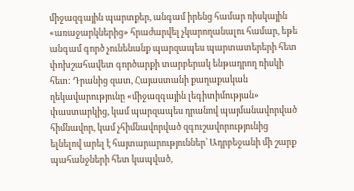միջազգային պարտքեր, անգամ իրենց համար ռիսկային «առաջարկներից» հրաժարվել չկարողանալու համար, եթե անգամ գործ չունենանք պարզապես պարտատերերի հետ փոխշահավետ գործարքի տարբերակ ենթադրող ռիսկի հետ: Դրանից զատ, Հայաստանի քաղաքական ղեկավարությունը «միջազգային լեգիտիմության» փաստարկից, կամ պարզապես դրանով պայմանավորված հիմնավոր, կամ չհիմնավորված զգուշավորությունից ելնելով արել է հայտարարություններ՝ Ադրբեջանի մի շարք պահանջների հետ կապված,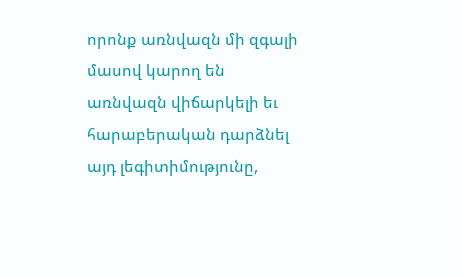որոնք առնվազն մի զգալի մասով կարող են առնվազն վիճարկելի եւ հարաբերական դարձնել այդ լեգիտիմությունը,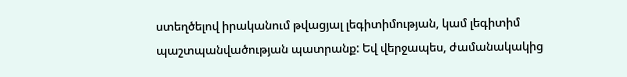ստեղծելով իրականում թվացյալ լեգիտիմության, կամ լեգիտիմ պաշտպանվածության պատրանք: Եվ վերջապես, ժամանակակից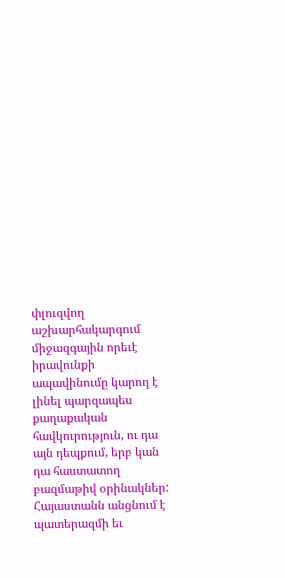փլուզվող աշխարհակարգում միջազգային որեւէ իրավունքի ապավինումը կարող է լինել պարզապես քաղաքական հավկուրություն, ու դա այն դեպքում, երբ կան դա հաստատող բազմաթիվ օրինակներ: Հայաստանն անցնում է պատերազմի եւ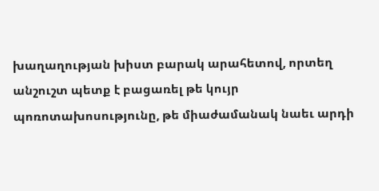խաղաղության խիստ բարակ արահետով, որտեղ անշուշտ պետք է բացառել թե կույր պոռոտախոսությունը, թե միաժամանակ նաեւ արդի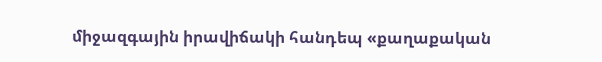միջազգային իրավիճակի հանդեպ «քաղաքական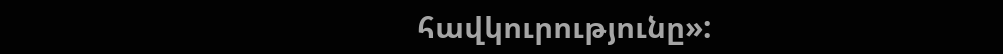հավկուրությունը»: